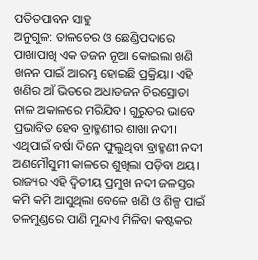ପତିତପାବନ ସାହୁ
ଅନୁଗୁଳ: ତାଳଚେର ଓ ଛେଣ୍ଡିପଦାରେ ପାଖାପାଖି ଏକ ଡଜନ ନୂଆ କୋଇଲା ଖଣି ଖନନ ପାଇଁ ଆରମ୍ଭ ହୋଇଛି ପ୍ରକ୍ରିୟା। ଏହି ଖଣିର ଆଁ ଭିତରେ ଅଧାଡଜନ ଚିରସ୍ରୋତା ନାଳ ଅକାଳରେ ମରିଯିବ। ଗୁରୁତର ଭାବେ ପ୍ରଭାବିତ ହେବ ବ୍ରାହ୍ମଣୀର ଶାଖା ନଦୀ। ଏଥିପାଇଁ ବର୍ଷା ଦିନେ ଫୁଲୁଥିବା ବ୍ରାହ୍ମଣୀ ନଦୀ ଅଣମୌସୁମୀ କାଳରେ ଶୁଖିଲା ପଡ଼ିବା ଥୟ। ରାଜ୍ୟର ଏହି ଦ୍ବିତୀୟ ପ୍ରମୁଖ ନଦୀ ଜଳସ୍ତର କମି କମି ଆସୁଥିଲା ବେଳେ ଖଣି ଓ ଶିଳ୍ପ ପାଇଁ ତଳମୁଣ୍ଡରେ ପାଣି ମୁନ୍ଦାଏ ମିଳିବା କଷ୍ଟକର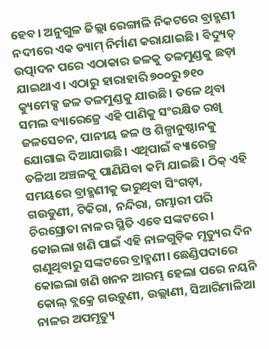ହେବ। ଅନୁଗୁଳ ଜିଲ୍ଲା ରେଙ୍ଗାଳି ନିକଟରେ ବ୍ରାହ୍ମଣୀ ନଦୀରେ ଏକ ଡ୍ୟାମ୍ ନିର୍ମାଣ କରାଯାଇଛି। ବିଦ୍ୟୁତ୍ ଉତ୍ପାଦନ ପରେ ଏଠାକାର ଜଳକୁ ତଳମୁଣ୍ଡକୁ ଛଡ଼ା ଯାଇଥାଏ। ଏଠାରୁ ହାରାହାରି ୭୦୦ରୁ ୭୧୦ କ୍ୟୁମେକ୍ସ ଜଳ ତଳମୁଣ୍ଡକୁ ଯାଉଛି। ତଳେ ଥିବା ସମଲ ବ୍ୟାରେଜ୍ରେ ଏହି ପାଣିକୁ ସଂରକ୍ଷିତ ରଖି ଜଳସେଚନ, ପାନୀୟ ଜଳ ଓ ଶିଳ୍ପାନୁଷ୍ଠାନକୁ ଯୋଗାଇ ଦିଆଯାଉଛି। ଏଥିପାଇଁ ବ୍ୟାରେଜ୍ର ତଳିଆ ଅଞ୍ଚଳକୁ ପାଣିଯିବା କମି ଯାଇଛି। ଠିକ୍ ଏହି ସମୟରେ ବ୍ରାହ୍ମଣୀକୁ ଭରୁଥିବା ସିଂଗଡ଼ା, ଗଉଡୁଣୀ, ଟିକିରା, ନନ୍ଦିରା, ଗମ୍ଭାରୀ ପରି ଚିରସ୍ରୋତା ନାଳର ସ୍ଥିତି ଏବେ ସଙ୍କଟରେ। କୋଇଲା ଖଣି ପାଇଁ ଏହି ନାଳଗୁଡ଼ିକ ମୃତ୍ୟୁର ଦିନ ଗଣୁଥିବାରୁ ସଙ୍କଟରେ ବ୍ରାହ୍ମଣୀ। ଛେଣ୍ଡିପଦାରେ କୋଇଲା ଖଣି ଖନନ ଆରମ୍ଭ ହେଲା ପରେ ନୟନି କୋଲ୍ ବ୍ଲକ୍ରେ ଗଉଡ଼ୁଣୀ, ଉଲ୍ଲାଣୀ, ସିଆରିମାଳିଆ ନାଳର ଅପମୃତ୍ୟୁ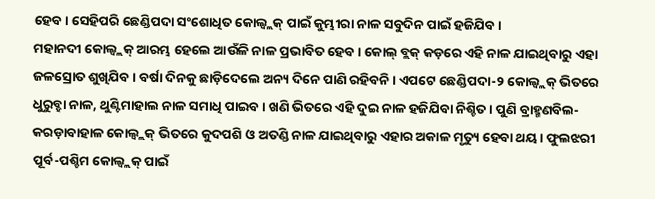ହେବ। ସେହିପରି ଛେଣ୍ଡିପଦା ସଂଶୋଧିତ କୋଲ୍ବ୍ଲକ୍ ପାଇଁ କୁମ୍ଭୀରା ନାଳ ସବୁଦିନ ପାଇଁ ହଜିଯିବ।
ମହାନଦୀ କୋଲ୍ବ୍ଲକ୍ ଆରମ୍ଭ ହେଲେ ଆଉଁଳି ନାଳ ପ୍ରଭାବିତ ହେବ। କୋଲ୍ ବ୍ଲକ୍ କଡ଼ରେ ଏହି ନାଳ ଯାଇଥିବାରୁ ଏହା ଜଳସ୍ରୋତ ଶୁଖିଯିବ। ବର୍ଷା ଦିନକୁ ଛାଡ଼ିଦେଲେ ଅନ୍ୟ ଦିନେ ପାଣି ରହିବନି। ଏପଟେ ଛେଣ୍ଡିପଦା-୨ କୋଲ୍ବ୍ଲକ୍ ଭିତରେ ଧୁରୁବ୍ହା ନାଳ, ଥୁଣ୍ଟିମାହାଲ ନାଳ ସମାଧି ପାଇବ। ଖଣି ଭିତରେ ଏହି ଦୁଇ ନାଳ ହଜିଯିବା ନିଶ୍ଚିତ। ପୁଣି ବ୍ରାହ୍ମଣବିଲ-କରଡ଼ାବାହାଳ କୋଲ୍ବ୍ଲକ୍ ଭିତରେ କୁଦପଶି ଓ ଅତଣ୍ଡି ନାଳ ଯାଇଥିବାରୁ ଏହାର ଅକାଳ ମୃତ୍ୟୁ ହେବା ଥୟ। ଫୁଲଝରୀ ପୂର୍ବ-ପଶ୍ଚିମ କୋଲ୍ବ୍ଲକ୍ ପାଇଁ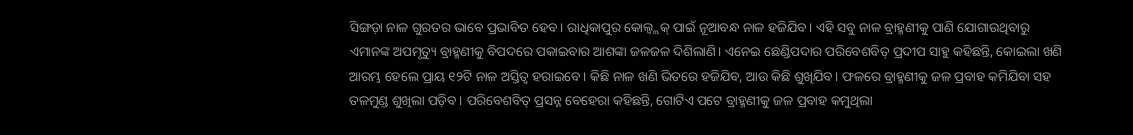ସିଙ୍ଗଡ଼ା ନାଳ ଗୁରତର ଭାବେ ପ୍ରଭାବିତ ହେବ। ରାଧିକାପୁର କୋଲ୍ବ୍ଲକ୍ ପାଇଁ ନୂଆବନ୍ଧ ନାଳ ହଜିଯିବ। ଏହି ସବୁ ନାଳ ବ୍ରାହ୍ମଣୀକୁ ପାଣି ଯୋଗାଉଥିବାରୁ ଏମାନଙ୍କ ଅପମୃତ୍ୟୁ ବ୍ରାହ୍ମଣୀକୁ ବିପଦରେ ପକାଇବାର ଆଶଙ୍କା ଜଳଜଳ ଦିଶିଲାଣି। ଏନେଇ ଛେଣ୍ଡିପଦାର ପରିବେଶବିତ୍ ପ୍ରଦୀପ ସାହୁ କହିଛନ୍ତି, କୋଇଲା ଖଣି ଆରମ୍ଭ ହେଲେ ପ୍ରାୟ ୧୨ଟି ନାଳ ଅସ୍ତିତ୍ବ ହରାଇବେ। କିଛି ନାଳ ଖଣି ଭିତରେ ହଜିଯିବ, ଆଉ କିଛି ଶୁଖିଯିବ। ଫଳରେ ବ୍ରାହ୍ମଣୀକୁ ଜଳ ପ୍ରବାହ କମିଯିବା ସହ ତଳମୁଣ୍ଡ ଶୁଖିଲା ପଡ଼ିବ। ପରିବେଶବିତ୍ ପ୍ରସନ୍ନ ବେହେରା କହିଛନ୍ତି, ଗୋଟିଏ ପଟେ ବ୍ରାହ୍ମଣୀକୁ ଜଳ ପ୍ରବାହ କମୁଥିଲା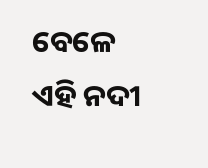ବେଳେ ଏହି ନଦୀ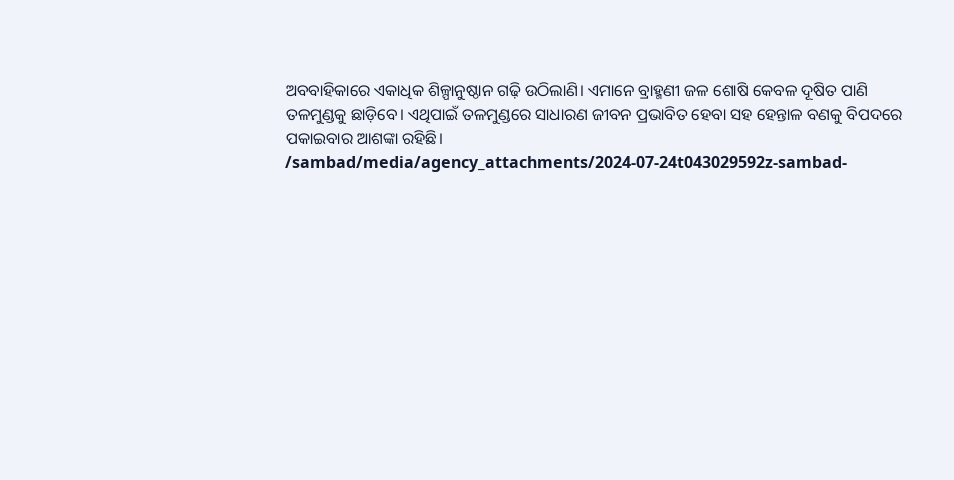ଅବବାହିକାରେ ଏକାଧିକ ଶିଳ୍ପାନୁଷ୍ଠାନ ଗଢ଼ି ଉଠିଲାଣି। ଏମାନେ ବ୍ରାହ୍ମଣୀ ଜଳ ଶୋଷି କେବଳ ଦୂଷିତ ପାଣି ତଳମୁଣ୍ଡକୁ ଛାଡ଼ିବେ। ଏଥିପାଇଁ ତଳମୁଣ୍ଡରେ ସାଧାରଣ ଜୀବନ ପ୍ରଭାବିତ ହେବା ସହ ହେନ୍ତାଳ ବଣକୁ ବିପଦରେ ପକାଇବାର ଆଶଙ୍କା ରହିଛି।
/sambad/media/agency_attachments/2024-07-24t043029592z-sambad-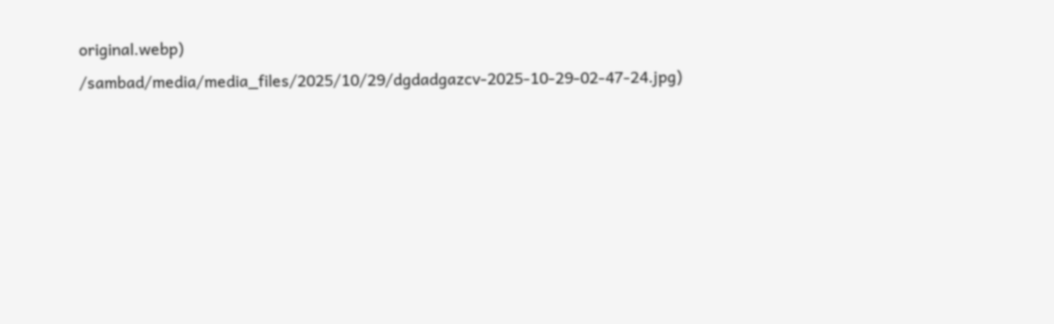original.webp)
/sambad/media/media_files/2025/10/29/dgdadgazcv-2025-10-29-02-47-24.jpg)